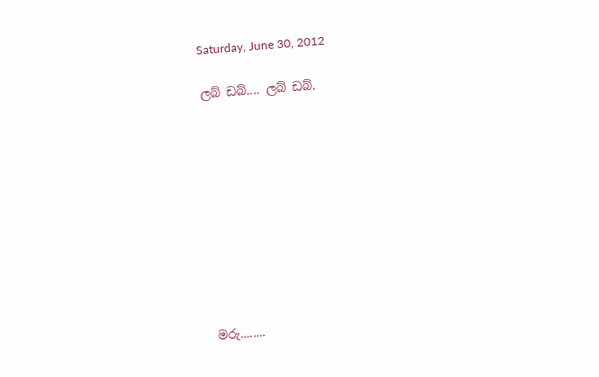Saturday, June 30, 2012

ලබ් ඩබ්.... ලබ් ඩබ්.










මරු........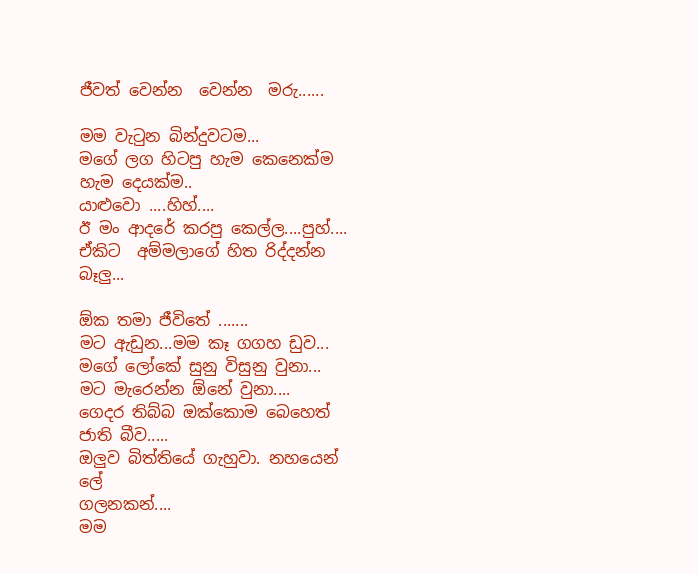ජීවත් වෙන්න  වෙන්න  මරු......

මම වැටුන බින්දුවටම...
මගේ ලග හිටපු හැම කෙනෙක්ම හැම දෙයක්ම..
යාළුවො ....හිහ්....
ඊ මං ආදරේ කරපු කෙල්ල....පුහ්....
ඒකිට  අම්මලාගේ හිත රිද්දන්න බෑලු...

ඕක තමා ජීවිතේ .......
මට ඇඩුන...මම කෑ ගගහ ඩුව...
මගේ ලෝකේ සුනු විසුනු වුනා...
මට මැරෙන්න ඕනේ වුනා....
ගෙදර තිබ්බ ඔක්කොම බෙහෙත්
ජාති බීව.....
ඔලුව බිත්තියේ ගැහුවා. නහයෙන් ලේ
ගලනකන්....
මම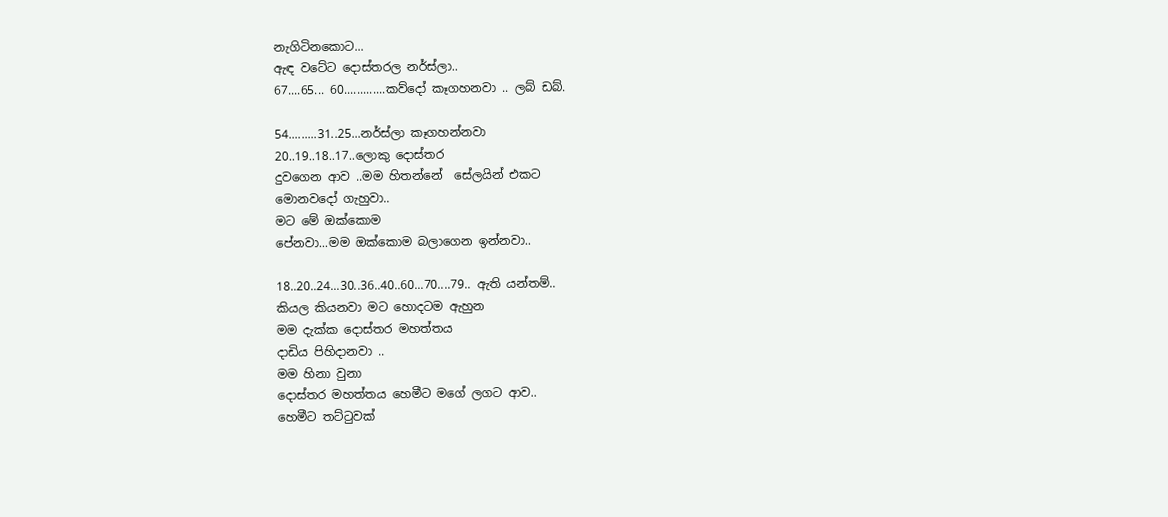නැගිටිනකොට...
ඇඳ වටේට දොස්තරල නර්ස්ලා..
67....65... 60.............කව්දෝ කෑගහනවා .. ලබ් ඩබ්.

54.........31..25...නර්ස්ලා කෑගහන්නවා
20..19..18..17..ලොකු දොස්තර
දුවගෙන ආව ..මම හිතන්නේ  සේලයින් එකට
මොනවදෝ ගැහුවා..
මට මේ ඔක්කොම
පේනවා...මම ඔක්කොම බලාගෙන ඉන්නවා..

18..20..24...30..36..40..60...70....79.. ඇති යන්තම්..
කියල කියනවා මට හොදටම ඇහුන
මම දැක්ක දොස්තර මහත්තය
දාඩිය පිහිදානවා ..
මම හිනා වුනා
දොස්තර මහත්තය හෙමීට මගේ ලගට ආව..
හෙමීට තට්ටුවක්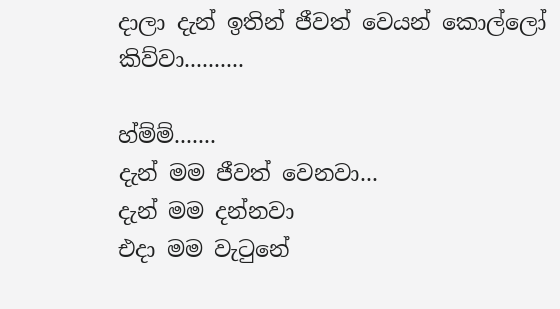දාලා දැන් ඉතින් ජීවත් වෙයන් කොල්ලෝ
කිව්වා..........

හ්ම්ම්.......
දැන් මම ජීවත් වෙනවා...
දැන් මම දන්නවා
එදා මම වැටුනේ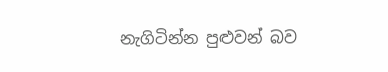නැගිටින්න පුළුවන් බව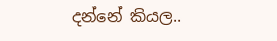දන්නේ කියල..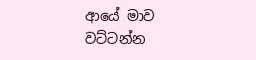ආයේ මාව වට්ටන්න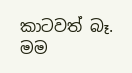කාටවත් බෑ.
මම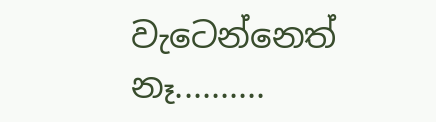වැටෙන්නෙත් නෑ..........